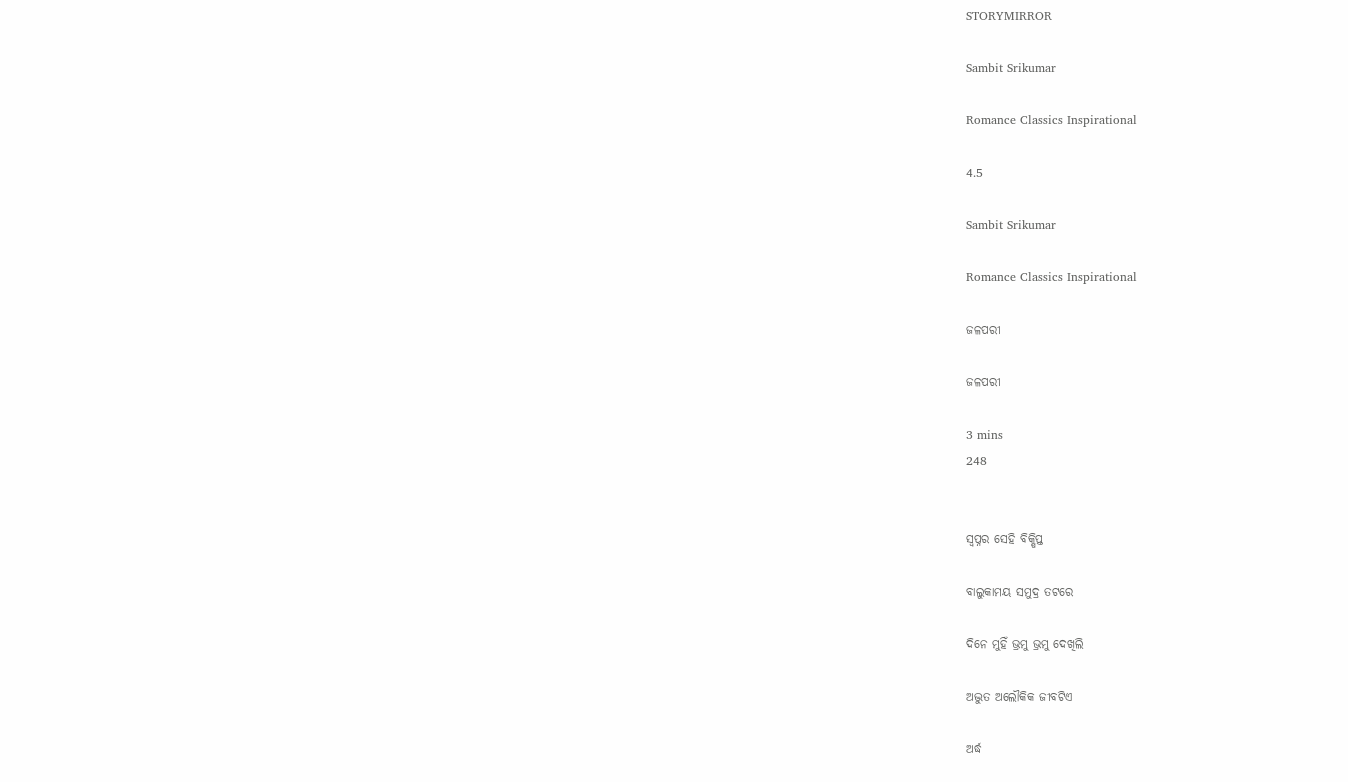STORYMIRROR

Sambit Srikumar

Romance Classics Inspirational

4.5

Sambit Srikumar

Romance Classics Inspirational

ଜଳପରୀ

ଜଳପରୀ

3 mins
248


ସ୍ବପ୍ନର ସେହି ବିକ୍ଷିପ୍ତ

ବାଲୁକାମୟ ସମୁଦ୍ର ତଟରେ

ଦିନେ ମୁହିଁ ଭ୍ରମୁ ଭ୍ରମୁ ଦେଖିଲି

ଅଦ୍ଭୁତ ଅଲୌକିକ ଜୀବଟିଏ

ଅର୍ଦ୍ଧ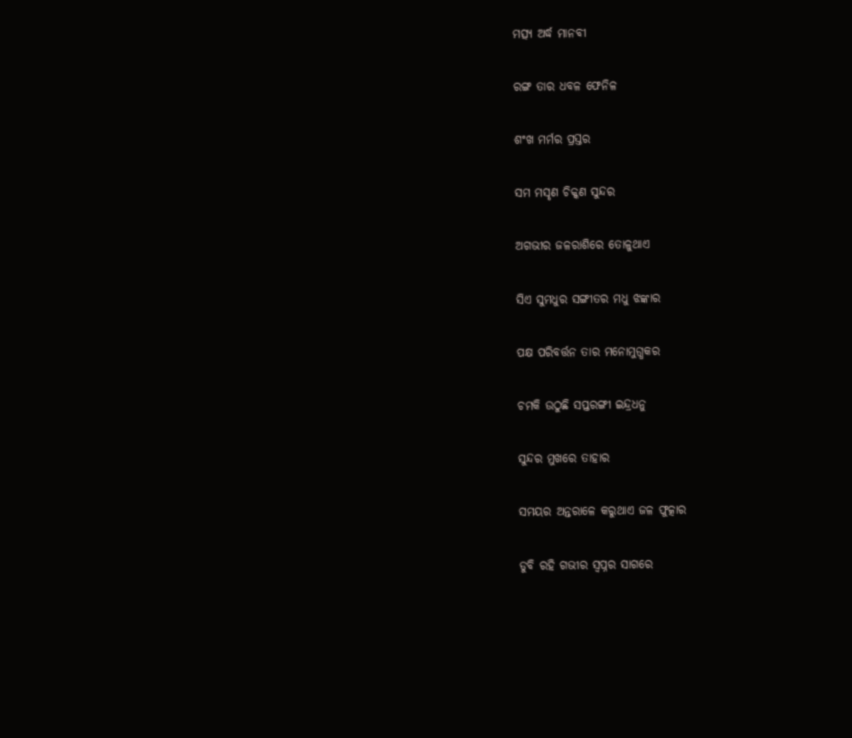ମତ୍ସ୍ୟ ଅର୍ଦ୍ଧ ମାନବୀ

ରଙ୍ଗ ତାର ଧବଳ ଫେନିଳ

ଶଂଖ ମର୍ମର ପ୍ରସ୍ତର

ସମ ମସୃଣ ଚିକ୍କଣ ସୁନ୍ଦର

ଅଗଭୀର ଜଳରାଶିରେ ତୋଳୁଥାଏ

ସିଏ ସୁମଧୁର ସଙ୍ଗୀତର ମଧୁ ଝଙ୍କାର

ପକ୍ଷ ପରିବର୍ତ୍ତନ ତାର ମନୋମୁଗ୍ଧକର

ଚମକି ଉଠୁଛି ସପ୍ତରଙ୍ଗୀ ଇନ୍ଦ୍ରଧନୁ

ସୁନ୍ଦର ମୁଖରେ ତାହାର

ସମୟର ଅନ୍ତରାଳେ କରୁଥାଏ ଜଳ ଫୁତ୍କାର

ଡୁବି ରହି ଗଭୀର ସ୍ବପ୍ନର ସାଗରେ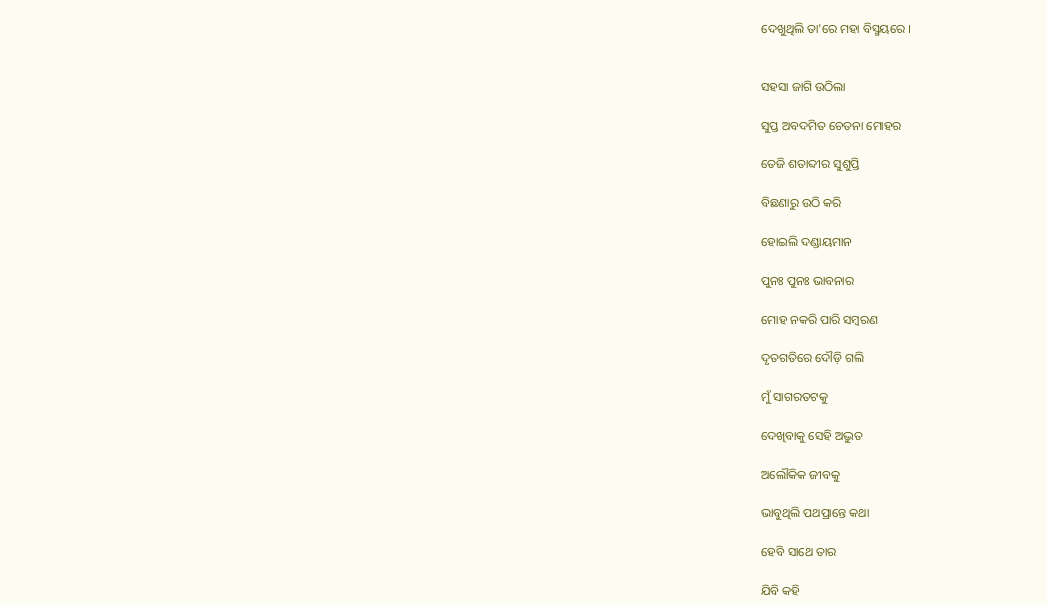ଦେଖୁଥିଲି ତା'ରେ ମହା ବିସ୍ମୟରେ ।


ସହସା ଜାଗି ଉଠିଲା

ସୁପ୍ତ ଅବଦମିତ ଚେତନା ମୋହର

ତେଜି ଶତାବ୍ଦୀର ସୁଶୁପ୍ତି

ବିଛଣାରୁ ଉଠି କରି

ହୋଇଲି ଦଣ୍ଡାୟମାନ

ପୁନଃ ପୁନଃ ଭାବନାର

ମୋହ ନକରି ପାରି ସମ୍ବରଣ

ଦୃତଗତିରେ ଦୌଡ଼ି ଗଲି

ମୁଁ ସାଗରତଟକୁ

ଦେଖିବାକୁ ସେହି ଅଦ୍ଭୁତ

ଅଲୌକିକ ଜୀବକୁ

ଭାବୁଥିଲି ପଥପ୍ରାନ୍ତେ କଥା

ହେବି ସାଥେ ତାର

ଯିବି କହି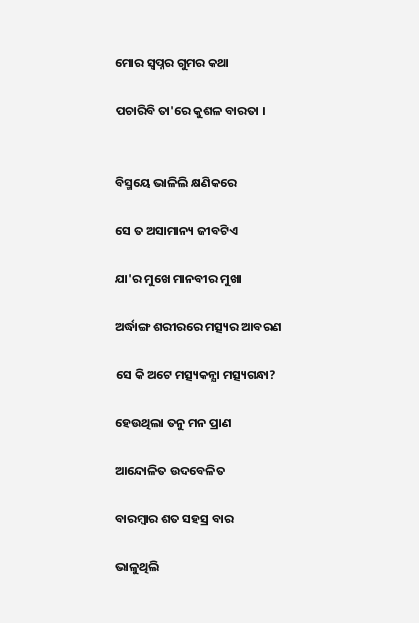ମୋର ସ୍ବପ୍ନର ଗୁମର କଥା

ପଚାରିବି ତା'ରେ କୁଶଳ ବାରତା ।


ବିସ୍ମୟେ ଭାଳିଲି କ୍ଷଣିକରେ

ସେ ତ ଅସାମାନ୍ୟ ଜୀବଟିଏ

ଯା'ର ମୁଖେ ମାନବୀର ମୁଖା

ଅର୍ଦ୍ଧାଙ୍ଗ ଶରୀରରେ ମତ୍ସ୍ୟର ଆବରଣ

ସେ କି ଅଟେ ମତ୍ସ୍ୟକନ୍ଯା ମତ୍ସ୍ୟଗନ୍ଧା?

ହେଉଥିଲା ତନୁ ମନ ପ୍ରାଣ

ଆନ୍ଦୋଳିତ ଉଦବେଳିତ

ବାରମ୍ବାର ଶତ ସହସ୍ର ବାର

ଭାଳୁଥିଲି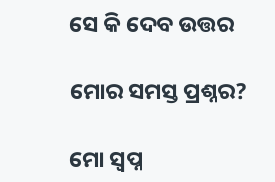ସେ କି ଦେବ ଉତ୍ତର

ମୋର ସମସ୍ତ ପ୍ରଶ୍ନର?

ମୋ ସ୍ବପ୍ନ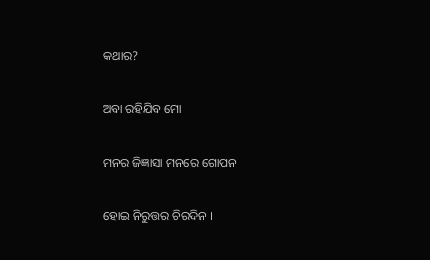କଥାର?

ଅବା ରହିଯିବ ମୋ

ମନର ଜିଜ୍ଞାସା ମନରେ ଗୋପନ

ହୋଇ ନିରୁତ୍ତର ଚିରଦିନ ।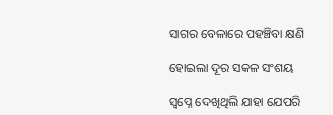ସାଗର ବେଳାରେ ପହଞ୍ଚିବା କ୍ଷଣି

ହୋଇଲା ଦୂର ସକଳ ସଂଶୟ

ସ୍ବପ୍ନେ ଦେଖିଥିଲି ଯାହା ଯେପରି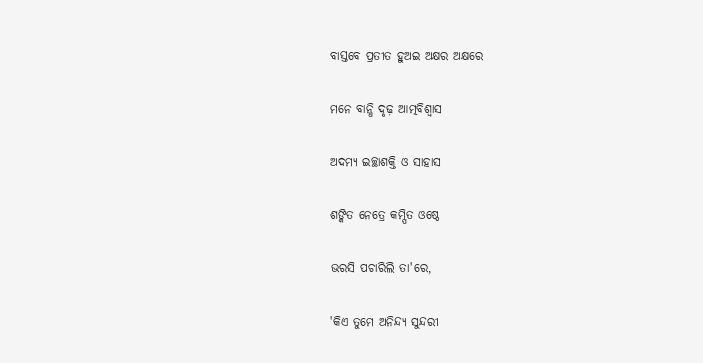ବାସ୍ତବେ ପ୍ରତୀତ ହୁଅଇ ଅକ୍ଷର ଅକ୍ଷରେ

ମନେ ବାନ୍ଧି ଦୃଢ଼ ଆତ୍ମବିଶ୍ୱାସ

ଅଦମ୍ୟ ଇଚ୍ଛାଶକ୍ତି ଓ ସାହାସ

ଶଙ୍କିତ ନେତ୍ରେ କମ୍ପିତ ଓଷ୍ଠେ

ଭରସି ପଚାରିଲି ତା'ରେ,

'କିଏ ତୁମେ ଅନିନ୍ଦ୍ୟ ସୁନ୍ଦରୀ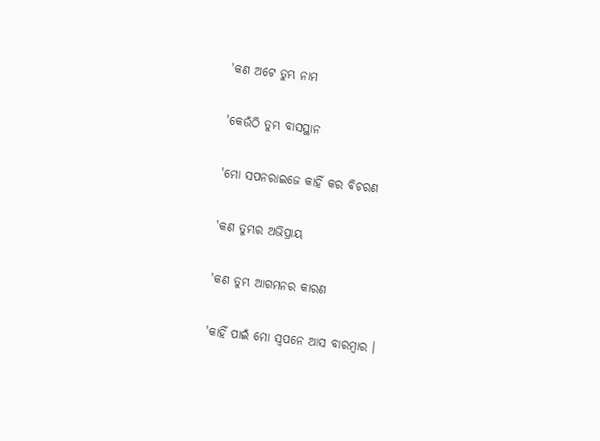'କଣ ଅଟେ ତୁମ୍ଭ ନାମ

'କେଉଁଠି ତୁମ୍ଭ ବାସସ୍ଥାନ

'ମୋ ସପନରାଇଜେ କାହିଁ କର ବିଚରଣ

'କଣ ତୁମ୍ଭର ଅଭିପ୍ରାୟ

'କଣ ତୁମ୍ଭ ଆଗମନର କାରଣ

'କାହିଁ ପାଇଁ ମୋ ସ୍ବପନେ ଆସ ବାରମ୍ଵାର ।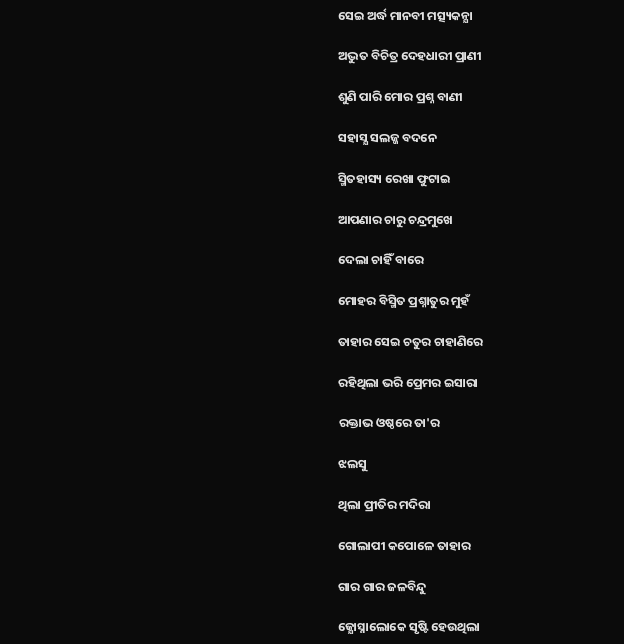ସେଇ ଅର୍ଦ୍ଧ ମାନବୀ ମତ୍ସ୍ୟକନ୍ଯା

ଅଦ୍ଭୁତ ବିଚିତ୍ର ଦେହଧାରୀ ପ୍ରାଣୀ

ଶୁଣି ପାରି ମୋର ପ୍ରଶ୍ନ ବାଣୀ

ସହାସ୍ଯ ସଲଜ୍ଜ ବଦନେ

ସ୍ମିତହାସ୍ୟ ରେଖା ଫୁଟାଇ

ଆପଣାର ଚାରୁ ଚନ୍ଦ୍ରମୁଖେ

ଦେଲା ଚାହିଁ ବାରେ

ମୋହର ବିସ୍ମିତ ପ୍ରଶ୍ନାତୁର ମୁହଁ

ତାହାର ସେଇ ଚତୁର ଚାହାଣିରେ

ରହିଥିଲା ଭରି ପ୍ରେମର ଇସାରା

ରକ୍ତାଭ ଓଷ୍ଠରେ ତା'ର

ଝଲସୁ

ଥିଲା ପ୍ରୀତିର ମଦିରା

ଗୋଲାପୀ କପୋଳେ ତାହାର

ଗାର ଗାର ଜଳବିନ୍ଦୁ

ଜ୍ଯୋସ୍ନାଲୋକେ ସୃଷ୍ଟି ହେଉଥିଲା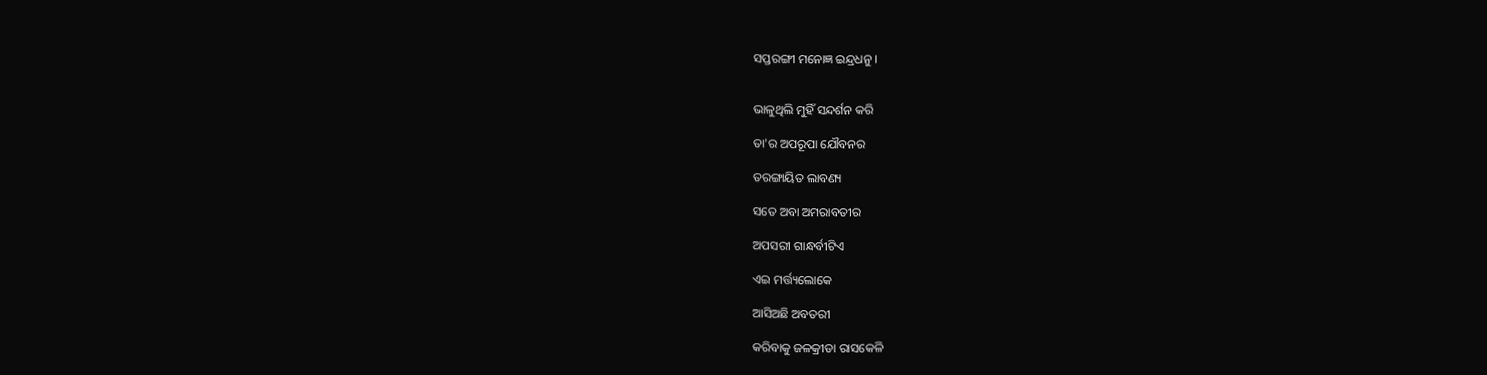ସପ୍ତରଙ୍ଗୀ ମନୋଜ୍ଞ ଇନ୍ଦ୍ରଧନୁ ।


ଭାଳୁଥିଲି ମୁହିଁ ସନ୍ଦର୍ଶନ କରି

ତା'ର ଅପରୂପା ଯୌବନର

ତରଙ୍ଗାୟିତ ଲାବଣ୍ୟ

ସତେ ଅବା ଅମରାବତୀର

ଅପସରୀ ଗାନ୍ଧର୍ବୀଟିଏ

ଏଇ ମର୍ତ୍ତ୍ୟଲୋକେ

ଆସିଅଛି ଅବତରୀ

କରିବାକୁ ଜଳକ୍ରୀଡା ରାସକେଳି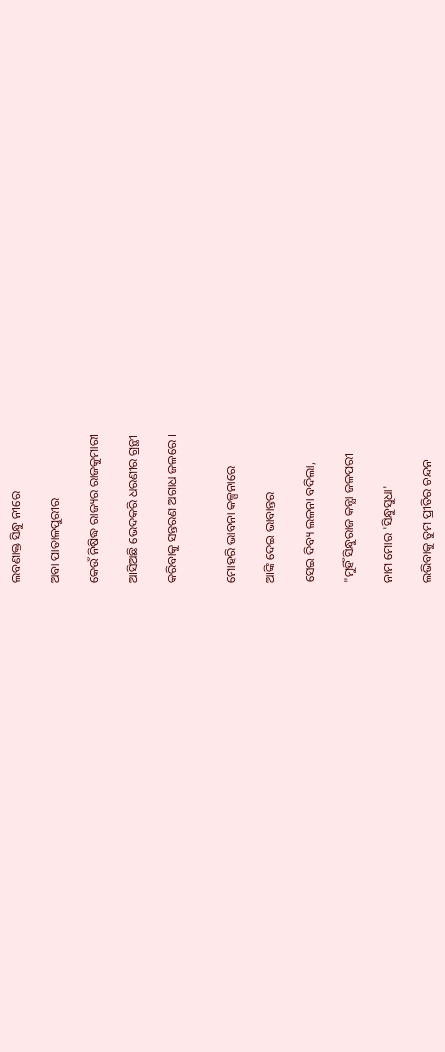ଲବଣାକ୍ତ ସିନ୍ଧୁ ନୀରେ

ଅବା ପାତାଳପୁରୀର

କେଉଁ ନିଷିଦ୍ଧ ରାଜ୍ୟର ରାଜକୁମାରୀ

ଆସିଅଛି ଭେଦକରି ଧରଣୀର ଗ୍ରନ୍ଥୀ

କରିବାକୁ ସନ୍ତରଣ ଅଗାଧ ଜଳରେ ।


ମୋହରି ଭାବନା କଳ୍ପନାରେ

ଆଙ୍କି ଦେଇ ଭାବାନ୍ତର

ସେଇ ଦିବ୍ୟ ଲଳନା ବଦିଲା,

"ମୁହିଁ ସିନ୍ଧୁରାଜ କନ୍ଯା ଜଳପରୀ

ନାମ ମୋର 'ସିନ୍ଧୁସୁଧା'

ଲଭିବାକୁ ତୁମ ପ୍ରୀତିର ଚନ୍ଦନ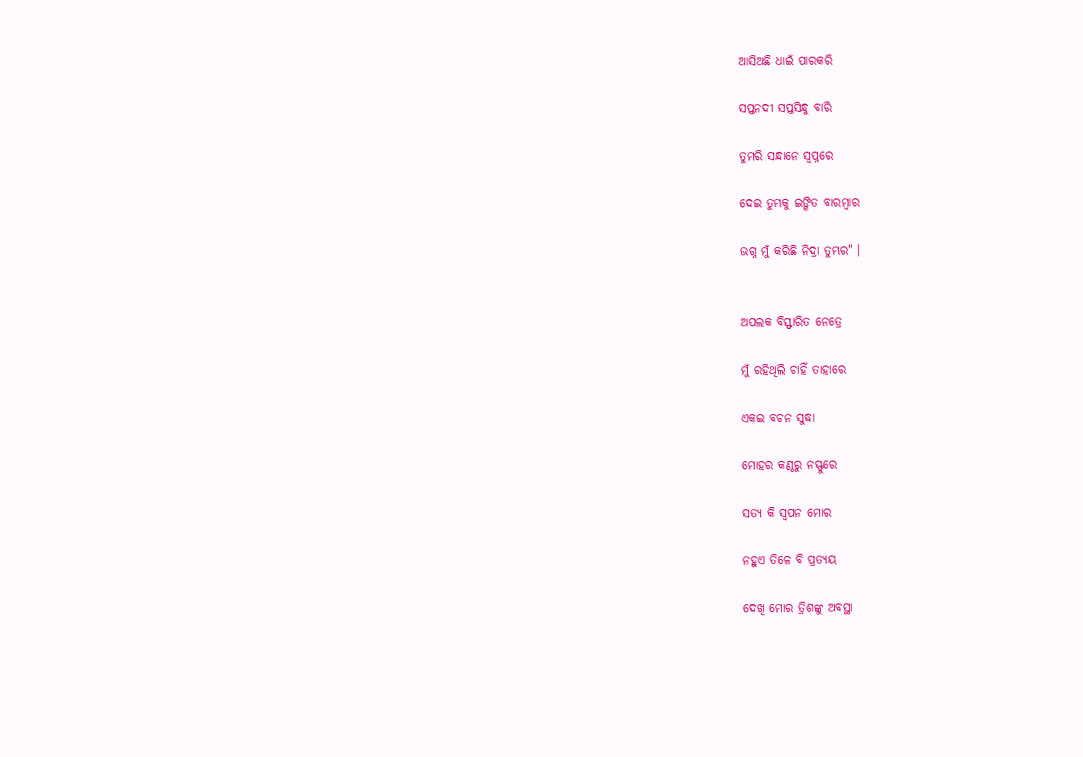ଆସିଅଛି ଧାଇଁ ପାରକରି

ସପ୍ତନଦୀ ସପ୍ତସିନ୍ଧୁ ବାରି

ତୁମରି ସନ୍ଧାନେ ସ୍ବପ୍ନରେ

ଦେଇ ତୁମ୍ଭକୁ ଇଙ୍ଗିତ ବାରମ୍ବାର

ଭଗ୍ନ ମୁଁ କରିଛି ନିଦ୍ରା ତୁମ୍ଭର" ।


ଅପଲକ ବିସ୍ଫାରିତ ନେତ୍ରେ

ମୁଁ ରହିଥିଲି ଚାହିଁ ତାହାରେ

ଏକଇ ବଚନ ସୁଦ୍ଧା

ମୋହର କଣ୍ଠରୁ ନସ୍ଫୁରେ

ସତ୍ଯ କି ସ୍ବପନ ମୋର

ନହୁଏ ତିଳେ ବି ପ୍ରତ୍ଯୟ

ଦେଖି ମୋର ତ୍ରିଶଙ୍କୁ ଅବସ୍ଥା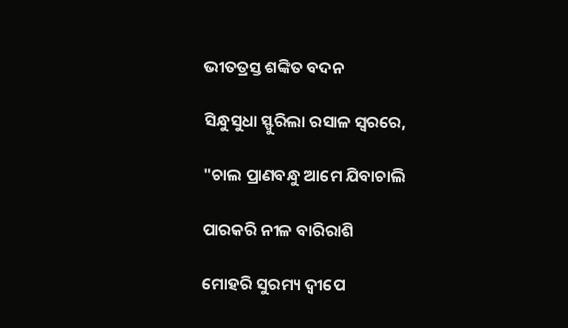ଭୀତତ୍ରସ୍ତ ଶଙ୍କିତ ବଦନ

ସିନ୍ଧୁସୁଧା ସ୍ଫୁରିଲା ରସାଳ ସ୍ବରରେ,

"ଚାଲ ପ୍ରାଣବନ୍ଧୁ ଆମେ ଯିବାଚାଲି

ପାରକରି ନୀଳ ବାରିରାଶି

ମୋହରି ସୁରମ୍ୟ ଦ୍ବୀପେ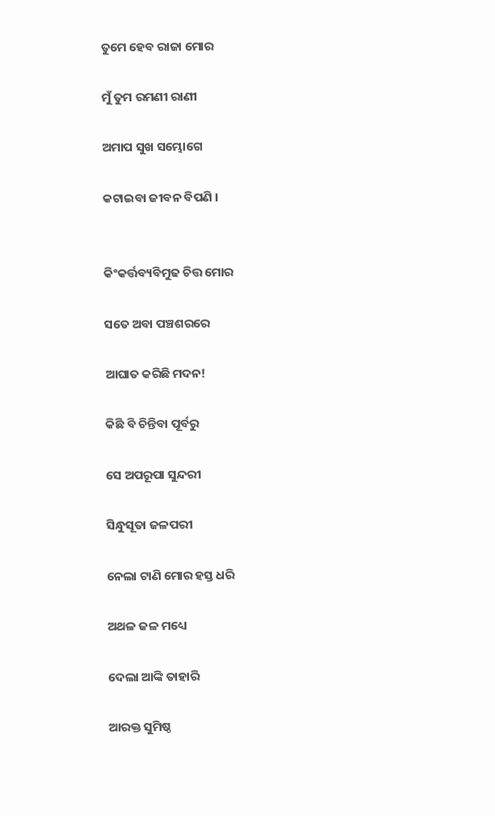ତୁମେ ହେବ ରାଜା ମୋର

ମୁଁ ତୁମ ରମଣୀ ରାଣୀ

ଅମାପ ସୁଖ ସମ୍ଭୋଗେ

କଟାଇବା ଜୀବନ ବିପଣି ।


କିଂକର୍ତ୍ତବ୍ୟବିମୁଢ ଚିତ୍ତ ମୋର

ସତେ ଅବା ପଞ୍ଚଶରରେ

ଆଘାତ କରିଛି ମଦନ!

କିଛି ବି ଚିନ୍ତିବା ପୂର୍ବରୁ

ସେ ଅପରୂପା ସୁନ୍ଦରୀ

ସିନ୍ଧୁସୂତା ଜଳପରୀ

ନେଲା ଟାଣି ମୋର ହସ୍ତ ଧରି

ଅଥଳ ଜଳ ମଧ୍ୟେ

ଦେଲା ଆଙ୍କି ତାହାରି

ଆରକ୍ତ ସୁମିଷ୍ଠ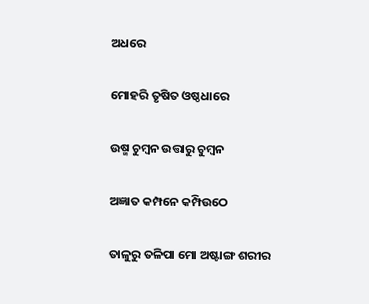ଅଧରେ

ମୋହରି ତୃଷିତ ଓଷ୍ଠଧାରେ

ଉଷ୍ମ ଚୁମ୍ବନ ଉତ୍ତାରୁ ଚୁମ୍ବନ

ଅଜ୍ଞାତ କମ୍ପନେ କମ୍ପିଉଠେ

ତାଳୁରୁ ତଳିପା ମୋ ଅଷ୍ଟାଙ୍ଗ ଶରୀର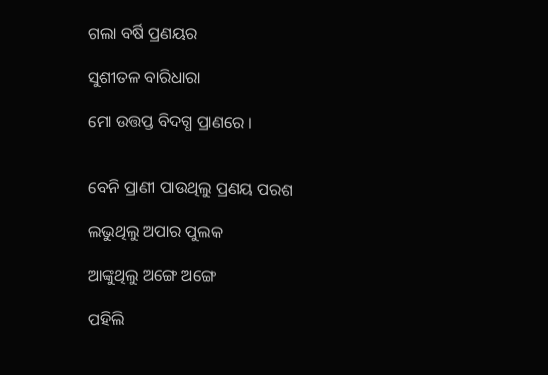ଗଲା ବର୍ଷି ପ୍ରଣୟର

ସୁଶୀତଳ ବାରିଧାରା

ମୋ ଉତ୍ତପ୍ତ ବିଦଗ୍ଧ ପ୍ରାଣରେ ।


ବେନି ପ୍ରାଣୀ ପାଉଥିଲୁ ପ୍ରଣୟ ପରଶ

ଲଭୁଥିଲୁ ଅପାର ପୁଲକ

ଆଙ୍କୁଥିଲୁ ଅଙ୍ଗେ ଅଙ୍ଗେ

ପହିଲି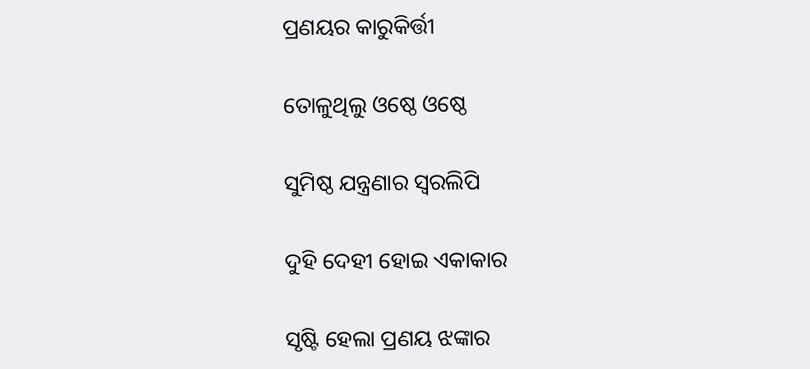ପ୍ରଣୟର କାରୁକିର୍ତ୍ତୀ

ତୋଳୁଥିଲୁ ଓଷ୍ଠେ ଓଷ୍ଠେ

ସୁମିଷ୍ଠ ଯନ୍ତ୍ରଣାର ସ୍ବରଲିପି

ଦୁହି ଦେହୀ ହୋଇ ଏକାକାର

ସୃଷ୍ଟି ହେଲା ପ୍ରଣୟ ଝଙ୍କାର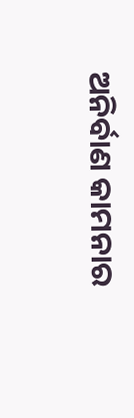ଅନିର୍ବାଣ କାମନାର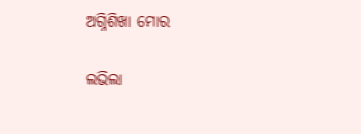ଅଗ୍ନିଶିଖା ମୋର

ଲଭିଲା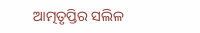ଆତ୍ମତୃପ୍ତିର ସଲିଳ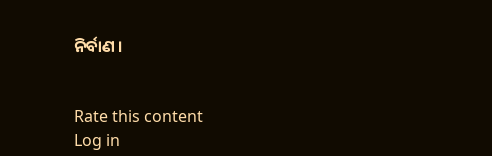ନିର୍ବାଣ ।


Rate this content
Log in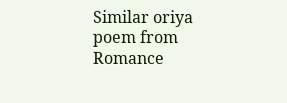Similar oriya poem from Romance